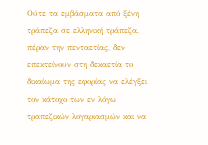Ούτε τα εμβάσματα από ξένη τράπεζα σε ελληνική τράπεζα, πέραν την πενταετίας, δεν επεκτείνουν στη δεκαετία το δικαίωμα της εφορίας να ελέγξει τον κάτοχο των εν λόγω τραπεζικών λογαριασμών και να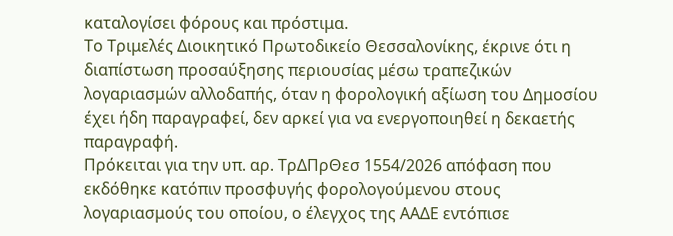καταλογίσει φόρους και πρόστιμα.
Το Τριμελές Διοικητικό Πρωτοδικείο Θεσσαλονίκης, έκρινε ότι η διαπίστωση προσαύξησης περιουσίας μέσω τραπεζικών λογαριασμών αλλοδαπής, όταν η φορολογική αξίωση του Δημοσίου έχει ήδη παραγραφεί, δεν αρκεί για να ενεργοποιηθεί η δεκαετής παραγραφή.
Πρόκειται για την υπ. αρ. ΤρΔΠρΘεσ 1554/2026 απόφαση που εκδόθηκε κατόπιν προσφυγής φορολογούμενου στους λογαριασμούς του οποίου, ο έλεγχος της ΑΑΔΕ εντόπισε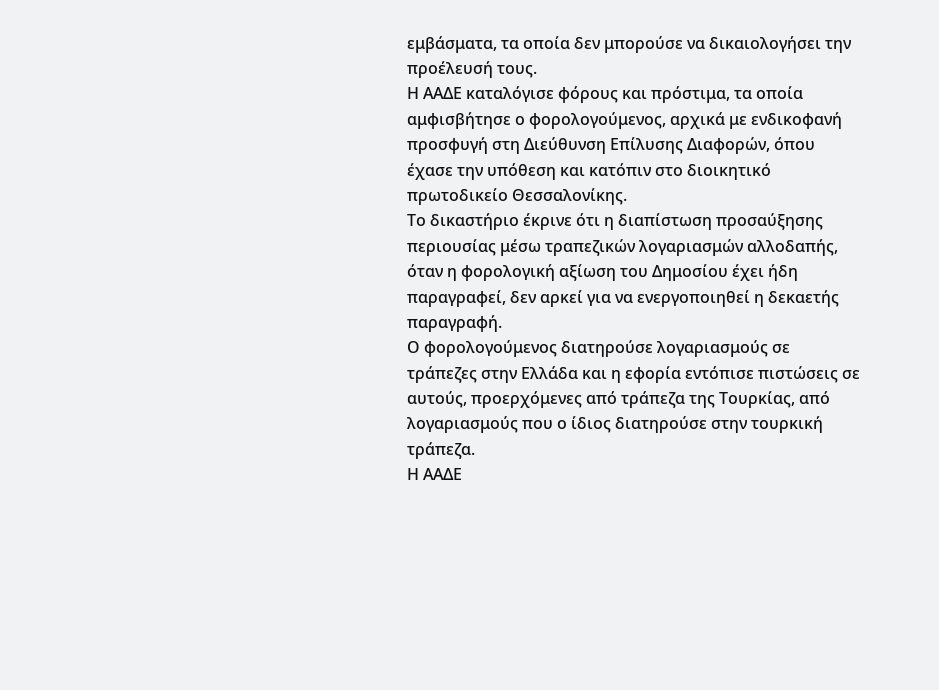εμβάσματα, τα οποία δεν μπορούσε να δικαιολογήσει την προέλευσή τους.
Η ΑΑΔΕ καταλόγισε φόρους και πρόστιμα, τα οποία αμφισβήτησε ο φορολογούμενος, αρχικά με ενδικοφανή προσφυγή στη Διεύθυνση Επίλυσης Διαφορών, όπου έχασε την υπόθεση και κατόπιν στο διοικητικό πρωτοδικείο Θεσσαλονίκης.
Το δικαστήριο έκρινε ότι η διαπίστωση προσαύξησης περιουσίας μέσω τραπεζικών λογαριασμών αλλοδαπής, όταν η φορολογική αξίωση του Δημοσίου έχει ήδη παραγραφεί, δεν αρκεί για να ενεργοποιηθεί η δεκαετής παραγραφή.
Ο φορολογούμενος διατηρούσε λογαριασμούς σε τράπεζες στην Ελλάδα και η εφορία εντόπισε πιστώσεις σε αυτούς, προερχόμενες από τράπεζα της Τουρκίας, από λογαριασμούς που ο ίδιος διατηρούσε στην τουρκική τράπεζα.
Η ΑΑΔΕ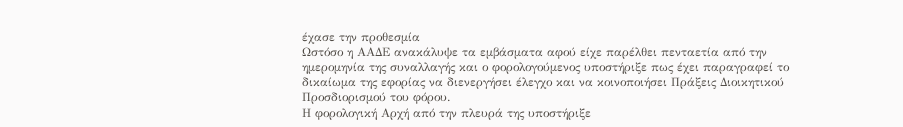έχασε την προθεσμία
Ωστόσο η ΑΑΔΕ ανακάλυψε τα εμβάσματα αφού είχε παρέλθει πενταετία από την ημερομηνία της συναλλαγής και ο φορολογούμενος υποστήριξε πως έχει παραγραφεί το δικαίωμα της εφορίας να διενεργήσει έλεγχο και να κοινοποιήσει Πράξεις Διοικητικού Προσδιορισμού του φόρου.
Η φορολογική Αρχή από την πλευρά της υποστήριξε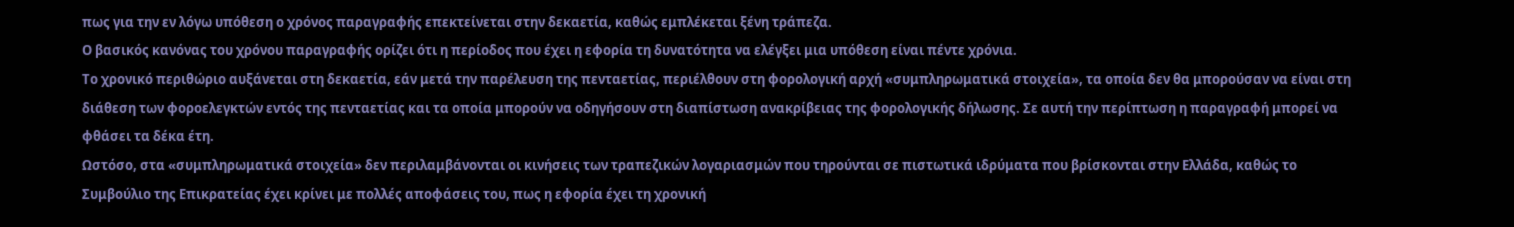πως για την εν λόγω υπόθεση ο χρόνος παραγραφής επεκτείνεται στην δεκαετία, καθώς εμπλέκεται ξένη τράπεζα.
Ο βασικός κανόνας του χρόνου παραγραφής ορίζει ότι η περίοδος που έχει η εφορία τη δυνατότητα να ελέγξει μια υπόθεση είναι πέντε χρόνια.
Το χρονικό περιθώριο αυξάνεται στη δεκαετία, εάν μετά την παρέλευση της πενταετίας, περιέλθουν στη φορολογική αρχή «συμπληρωματικά στοιχεία», τα οποία δεν θα μπορούσαν να είναι στη διάθεση των φοροελεγκτών εντός της πενταετίας και τα οποία μπορούν να οδηγήσουν στη διαπίστωση ανακρίβειας της φορολογικής δήλωσης. Σε αυτή την περίπτωση η παραγραφή μπορεί να φθάσει τα δέκα έτη.
Ωστόσο, στα «συμπληρωματικά στοιχεία» δεν περιλαμβάνονται οι κινήσεις των τραπεζικών λογαριασμών που τηρούνται σε πιστωτικά ιδρύματα που βρίσκονται στην Ελλάδα, καθώς το Συμβούλιο της Επικρατείας έχει κρίνει με πολλές αποφάσεις του, πως η εφορία έχει τη χρονική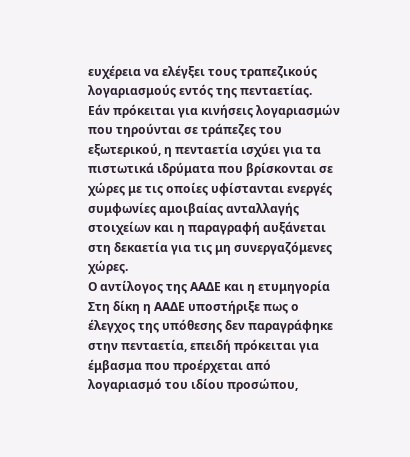ευχέρεια να ελέγξει τους τραπεζικούς λογαριασμούς εντός της πενταετίας.
Εάν πρόκειται για κινήσεις λογαριασμών που τηρούνται σε τράπεζες του εξωτερικού, η πενταετία ισχύει για τα πιστωτικά ιδρύματα που βρίσκονται σε χώρες με τις οποίες υφίστανται ενεργές συμφωνίες αμοιβαίας ανταλλαγής στοιχείων και η παραγραφή αυξάνεται στη δεκαετία για τις μη συνεργαζόμενες χώρες.
Ο αντίλογος της ΑΑΔΕ και η ετυμηγορία
Στη δίκη η ΑΑΔΕ υποστήριξε πως ο έλεγχος της υπόθεσης δεν παραγράφηκε στην πενταετία, επειδή πρόκειται για έμβασμα που προέρχεται από λογαριασμό του ιδίου προσώπου,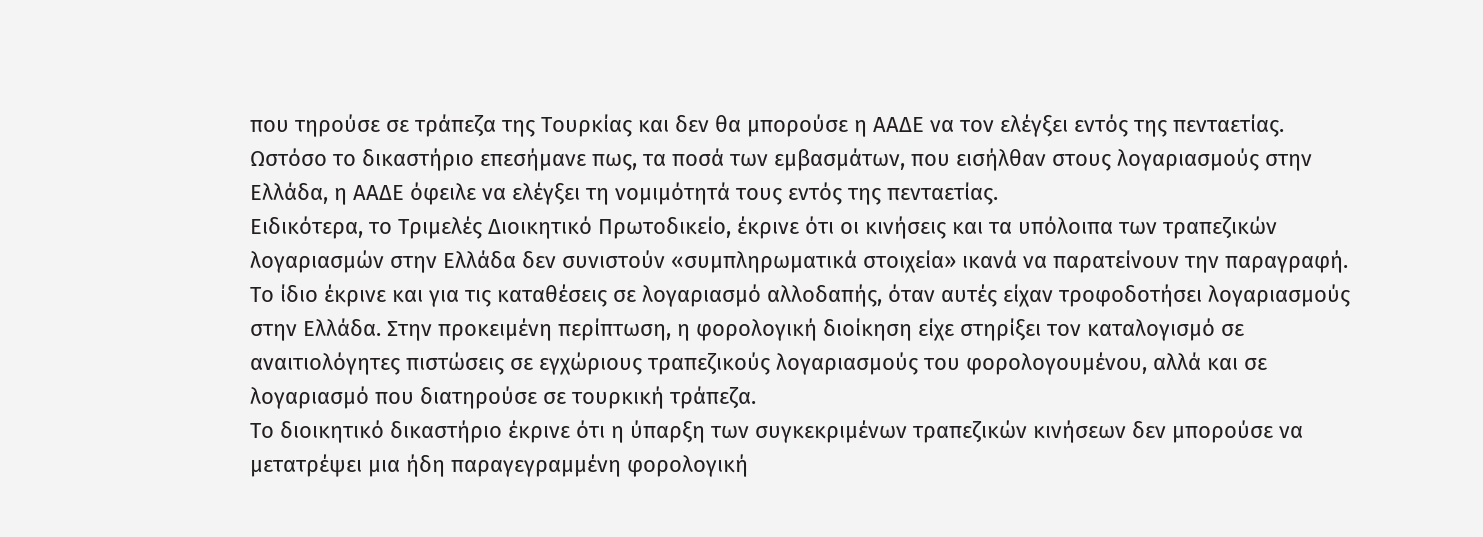που τηρούσε σε τράπεζα της Τουρκίας και δεν θα μπορούσε η ΑΑΔΕ να τον ελέγξει εντός της πενταετίας.
Ωστόσο το δικαστήριο επεσήμανε πως, τα ποσά των εμβασμάτων, που εισήλθαν στους λογαριασμούς στην Ελλάδα, η ΑΑΔΕ όφειλε να ελέγξει τη νομιμότητά τους εντός της πενταετίας.
Ειδικότερα, το Τριμελές Διοικητικό Πρωτοδικείο, έκρινε ότι οι κινήσεις και τα υπόλοιπα των τραπεζικών λογαριασμών στην Ελλάδα δεν συνιστούν «συμπληρωματικά στοιχεία» ικανά να παρατείνουν την παραγραφή.
Το ίδιο έκρινε και για τις καταθέσεις σε λογαριασμό αλλοδαπής, όταν αυτές είχαν τροφοδοτήσει λογαριασμούς στην Ελλάδα. Στην προκειμένη περίπτωση, η φορολογική διοίκηση είχε στηρίξει τον καταλογισμό σε αναιτιολόγητες πιστώσεις σε εγχώριους τραπεζικούς λογαριασμούς του φορολογουμένου, αλλά και σε λογαριασμό που διατηρούσε σε τουρκική τράπεζα.
Το διοικητικό δικαστήριο έκρινε ότι η ύπαρξη των συγκεκριμένων τραπεζικών κινήσεων δεν μπορούσε να μετατρέψει μια ήδη παραγεγραμμένη φορολογική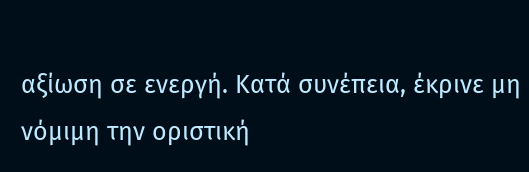αξίωση σε ενεργή. Κατά συνέπεια, έκρινε μη νόμιμη την οριστική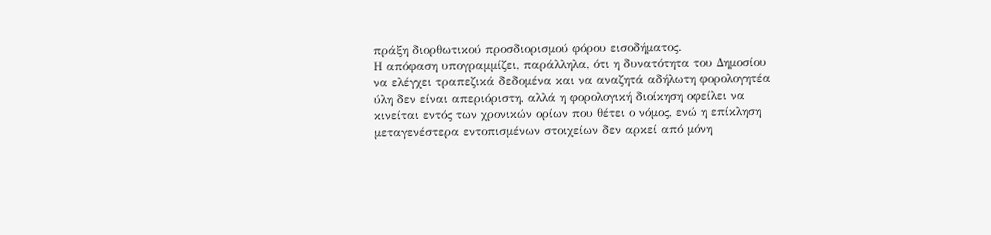πράξη διορθωτικού προσδιορισμού φόρου εισοδήματος.
Η απόφαση υπογραμμίζει, παράλληλα, ότι η δυνατότητα του Δημοσίου να ελέγχει τραπεζικά δεδομένα και να αναζητά αδήλωτη φορολογητέα ύλη δεν είναι απεριόριστη, αλλά η φορολογική διοίκηση οφείλει να κινείται εντός των χρονικών ορίων που θέτει ο νόμος, ενώ η επίκληση μεταγενέστερα εντοπισμένων στοιχείων δεν αρκεί από μόνη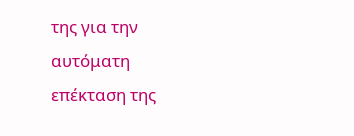της για την αυτόματη επέκταση της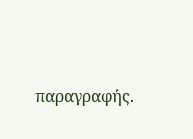παραγραφής.